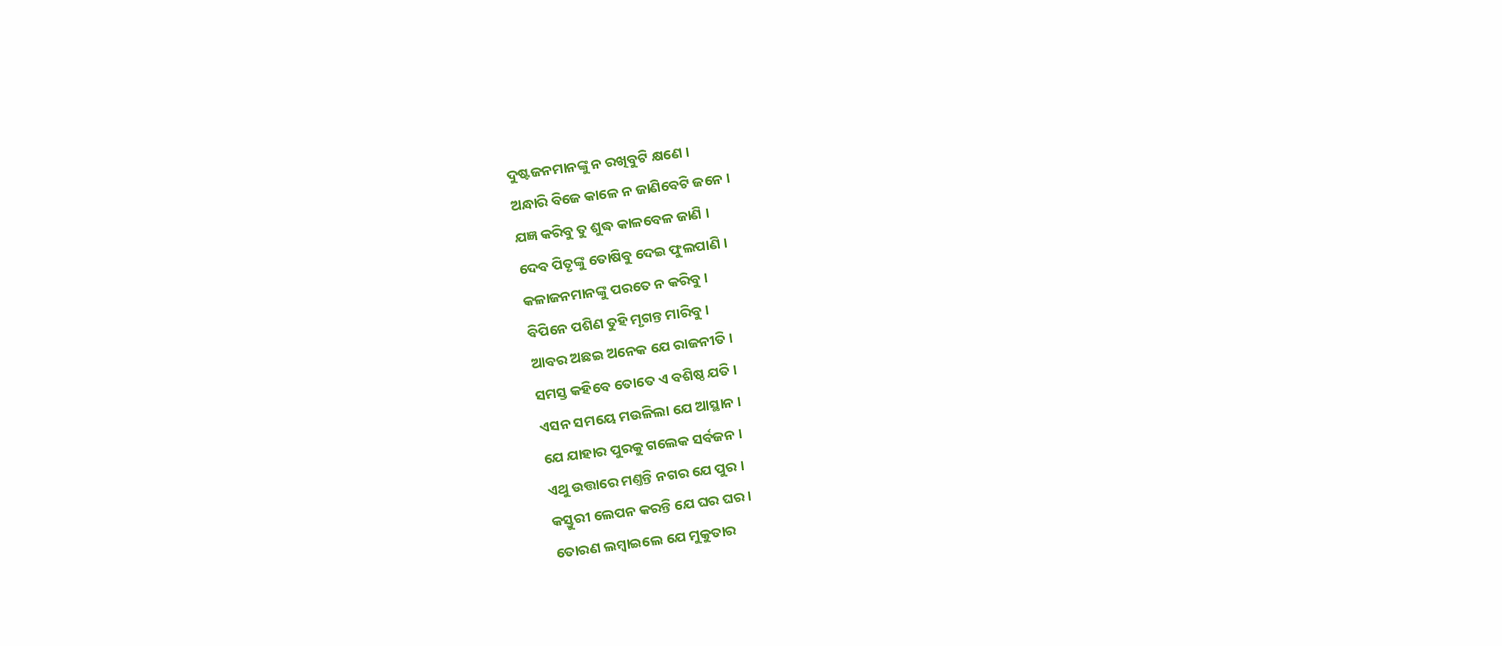ଦୁଷ୍ଟଜନମାନଙ୍କୁ ନ ରଖିବୁଟି କ୍ଷଣେ ।
ଅନ୍ଧାରି ବିଜେ କାଳେ ନ ଜାଣିବେଟି ଜନେ ।
ଯଜ୍ଞ କରିବୁ ତୁ ଶୁଦ୍ଧ କାଳବେଳ ଜାଣି ।
ଦେବ ପିତୃଙ୍କୁ ତୋଷିବୁ ଦେଇ ଫୁଲପାଣି ।
କଳାଜନମାନଙ୍କୁ ପରତେ ନ କରିବୁ ।
ବିପିନେ ପଶିଣ ତୁହି ମୃଗନ୍ତ ମାରିବୁ ।
ଆବର ଅଛଇ ଅନେକ ଯେ ରାଜନୀତି ।
ସମସ୍ତ କହିବେ ତୋତେ ଏ ବଶିଷ୍ଠ ଯତି ।
ଏସନ ସମୟେ ମଉଳିଲା ଯେ ଆସ୍ଥାନ ।
ଯେ ଯାହାର ପୁରକୁ ଗଲେକ ସର୍ବଜନ ।
ଏଥୁ ଉତ୍ତାରେ ମଣ୍ତନ୍ତି ନଗର ଯେ ପୁର ।
କସ୍ତୁରୀ ଲେପନ କରନ୍ତି ଯେ ଘର ଘର ।
ତୋରଣ ଲମ୍ବାଇଲେ ଯେ ମୁକୁତାର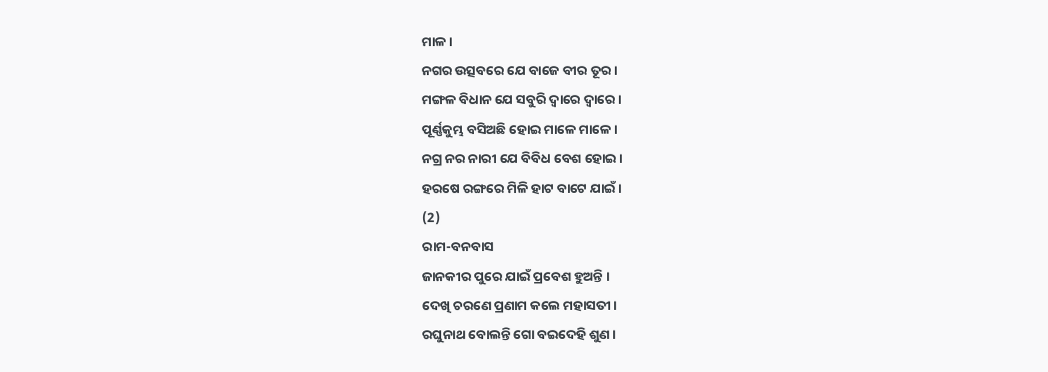ମାଳ ।
ନଗର ଉତ୍ସବରେ ଯେ ବାଜେ ବୀର ତୂର ।
ମଙ୍ଗଳ ବିଧାନ ଯେ ସବୁରି ଦ୍ୱାରେ ଦ୍ୱାରେ ।
ପୂର୍ଣ୍ଣକୁମ୍ଭ ବସିଅଛି ହୋଇ ମାଳେ ମାଳେ ।
ନଗ୍ର ନର ନାରୀ ଯେ ବିବିଧ ବେଶ ହୋଇ ।
ହରଷେ ରଙ୍ଗରେ ମିଳି ହାଟ ବାଟେ ଯାଇଁ ।
(2)
ରାମ-ବନବାସ
ଜାନକୀର ପୁରେ ଯାଇଁ ପ୍ରବେଶ ହୁଅନ୍ତି ।
ଦେଖି ଚରଣେ ପ୍ରଣାମ କଲେ ମହାସତୀ ।
ରଘୁନାଥ ବୋଲନ୍ତି ଗୋ ବଇଦେହି ଶୁଣ ।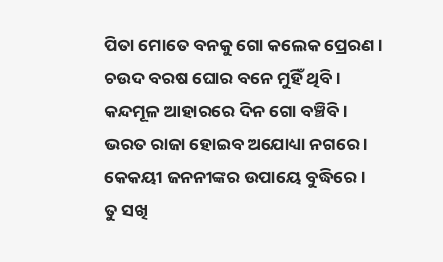ପିତା ମୋତେ ବନକୁ ଗୋ କଲେକ ପ୍ରେରଣ ।
ଚଉଦ ବରଷ ଘୋର ବନେ ମୁହିଁ ଥିବି ।
କନ୍ଦମୂଳ ଆହାରରେ ଦିନ ଗୋ ବଞ୍ଚିବି ।
ଭରତ ରାଜା ହୋଇବ ଅଯୋଧ୍ୟା ନଗରେ ।
କେକୟୀ ଜନନୀଙ୍କର ଉପାୟେ ବୁଦ୍ଧିରେ ।
ତୁ ସଖି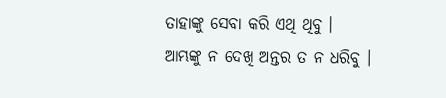ତାହାଙ୍କୁ ସେବା କରି ଏଥି ଥିବୁ ।
ଆମ୍ଭଙ୍କୁ ନ ଦେଖି ଅନ୍ତର ତ ନ ଧରିବୁ ।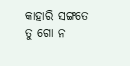କାହାରି ସଙ୍ଗତେ ତୁ ଗୋ ନ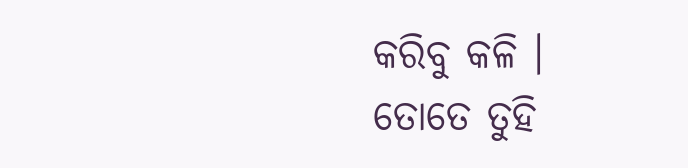କରିବୁ କଳି ।
ତୋତେ ତୁହି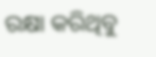ରକ୍ଷା କରିଥିବୁ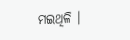ମଇଥିଳି ।